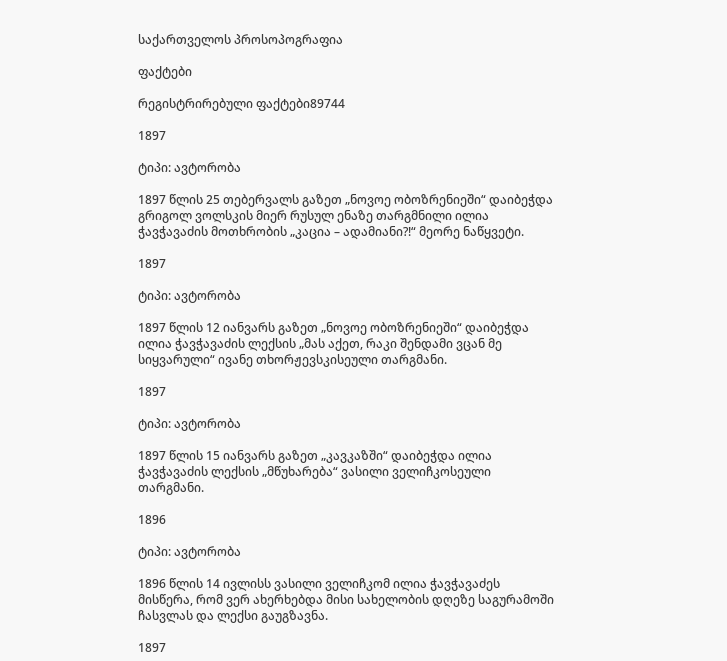საქართველოს პროსოპოგრაფია

ფაქტები

რეგისტრირებული ფაქტები89744

1897

ტიპი: ავტორობა

1897 წლის 25 თებერვალს გაზეთ „ნოვოე ობოზრენიეში“ დაიბეჭდა გრიგოლ ვოლსკის მიერ რუსულ ენაზე თარგმნილი ილია ჭავჭავაძის მოთხრობის „კაცია – ადამიანი?!“ მეორე ნაწყვეტი.

1897

ტიპი: ავტორობა

1897 წლის 12 იანვარს გაზეთ „ნოვოე ობოზრენიეში“ დაიბეჭდა ილია ჭავჭავაძის ლექსის „მას აქეთ, რაკი შენდამი ვცან მე სიყვარული“ ივანე თხორჟევსკისეული თარგმანი.

1897

ტიპი: ავტორობა

1897 წლის 15 იანვარს გაზეთ „კავკაზში“ დაიბეჭდა ილია ჭავჭავაძის ლექსის „მწუხარება“ ვასილი ველიჩკოსეული თარგმანი.

1896

ტიპი: ავტორობა

1896 წლის 14 ივლისს ვასილი ველიჩკომ ილია ჭავჭავაძეს მისწერა, რომ ვერ ახერხებდა მისი სახელობის დღეზე საგურამოში ჩასვლას და ლექსი გაუგზავნა.

1897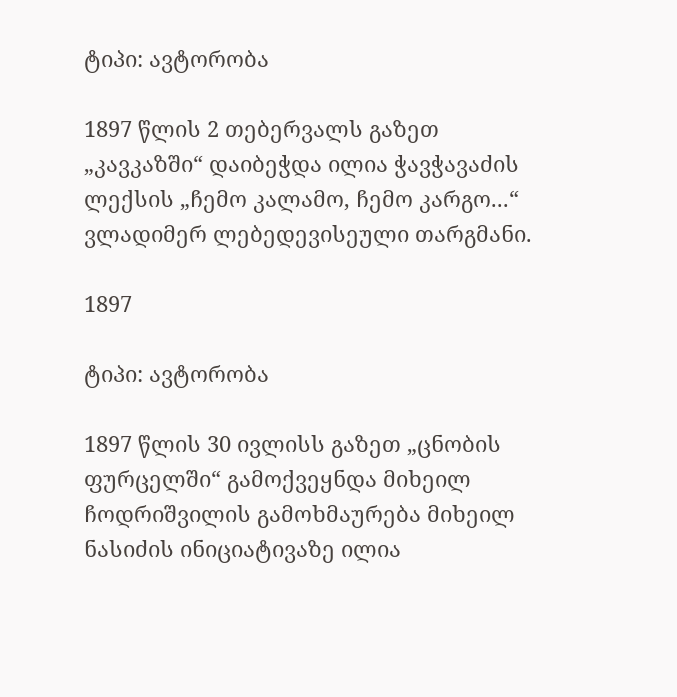ტიპი: ავტორობა

1897 წლის 2 თებერვალს გაზეთ „კავკაზში“ დაიბეჭდა ილია ჭავჭავაძის ლექსის „ჩემო კალამო, ჩემო კარგო...“ ვლადიმერ ლებედევისეული თარგმანი.

1897

ტიპი: ავტორობა

1897 წლის 30 ივლისს გაზეთ „ცნობის ფურცელში“ გამოქვეყნდა მიხეილ ჩოდრიშვილის გამოხმაურება მიხეილ ნასიძის ინიციატივაზე ილია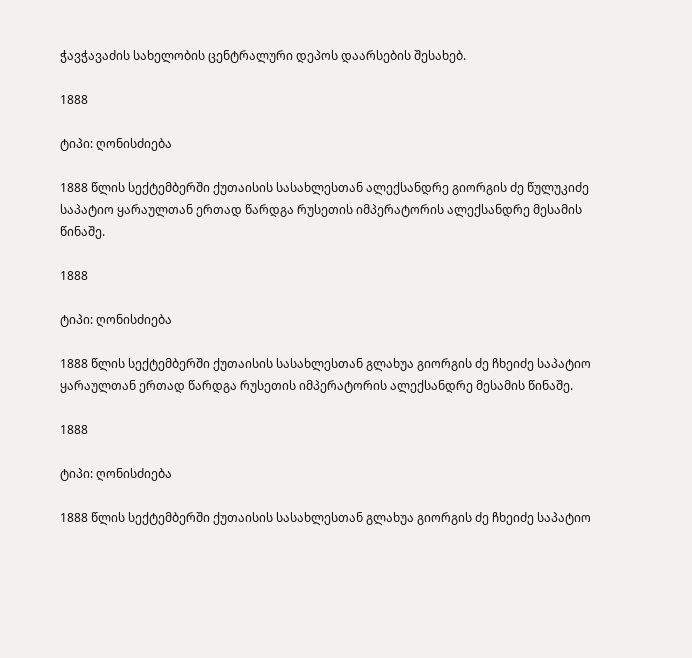ჭავჭავაძის სახელობის ცენტრალური დეპოს დაარსების შესახებ.

1888

ტიპი: ღონისძიება

1888 წლის სექტემბერში ქუთაისის სასახლესთან ალექსანდრე გიორგის ძე წულუკიძე საპატიო ყარაულთან ერთად წარდგა რუსეთის იმპერატორის ალექსანდრე მესამის წინაშე.

1888

ტიპი: ღონისძიება

1888 წლის სექტემბერში ქუთაისის სასახლესთან გლახუა გიორგის ძე ჩხეიძე საპატიო ყარაულთან ერთად წარდგა რუსეთის იმპერატორის ალექსანდრე მესამის წინაშე.

1888

ტიპი: ღონისძიება

1888 წლის სექტემბერში ქუთაისის სასახლესთან გლახუა გიორგის ძე ჩხეიძე საპატიო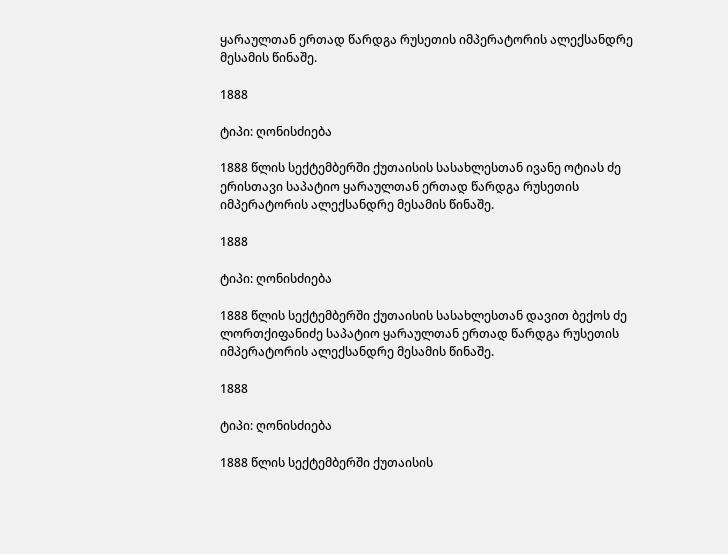ყარაულთან ერთად წარდგა რუსეთის იმპერატორის ალექსანდრე მესამის წინაშე.

1888

ტიპი: ღონისძიება

1888 წლის სექტემბერში ქუთაისის სასახლესთან ივანე ოტიას ძე ერისთავი საპატიო ყარაულთან ერთად წარდგა რუსეთის იმპერატორის ალექსანდრე მესამის წინაშე.

1888

ტიპი: ღონისძიება

1888 წლის სექტემბერში ქუთაისის სასახლესთან დავით ბექოს ძე ლორთქიფანიძე საპატიო ყარაულთან ერთად წარდგა რუსეთის იმპერატორის ალექსანდრე მესამის წინაშე.

1888

ტიპი: ღონისძიება

1888 წლის სექტემბერში ქუთაისის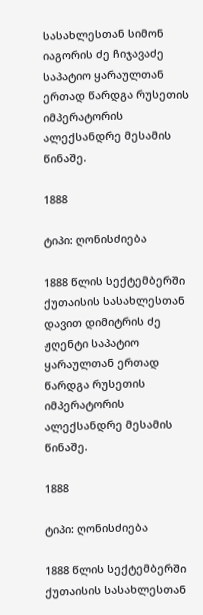სასახლესთან სიმონ იაგორის ძე ჩიჯავაძე საპატიო ყარაულთან ერთად წარდგა რუსეთის იმპერატორის ალექსანდრე მესამის წინაშე.

1888

ტიპი: ღონისძიება

1888 წლის სექტემბერში ქუთაისის სასახლესთან დავით დიმიტრის ძე ჟღენტი საპატიო ყარაულთან ერთად წარდგა რუსეთის იმპერატორის ალექსანდრე მესამის წინაშე.

1888

ტიპი: ღონისძიება

1888 წლის სექტემბერში ქუთაისის სასახლესთან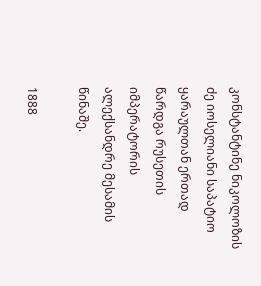კონსტანტინე ნიკოლოზის ძე იოსელიანი საპატიო ყარაულთან ერთად წარდგა რუსეთის იმპერატორის ალექსანდრე მესამის წინაშე.

1888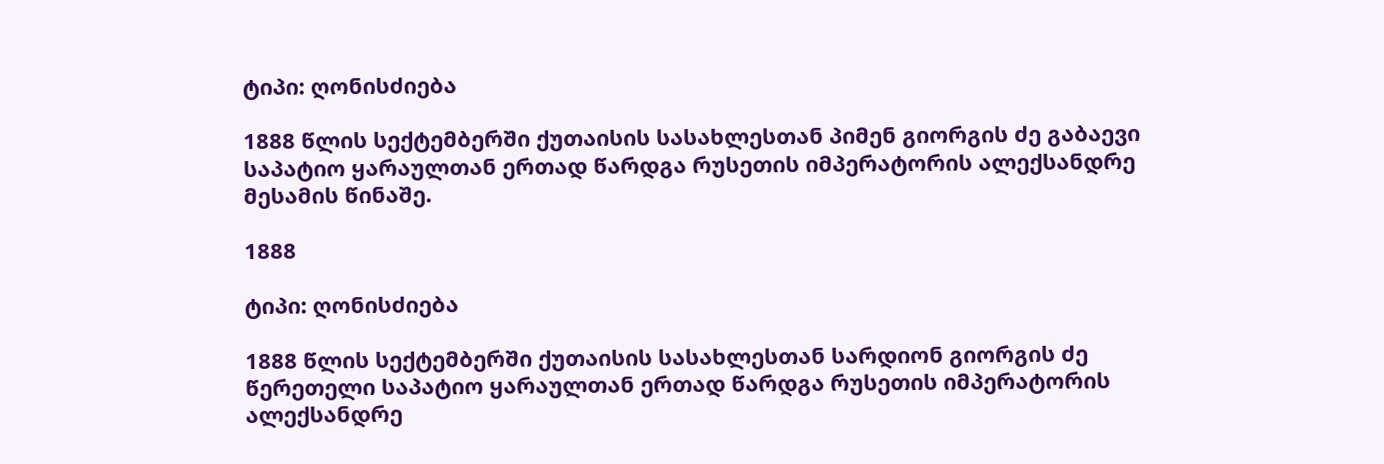ტიპი: ღონისძიება

1888 წლის სექტემბერში ქუთაისის სასახლესთან პიმენ გიორგის ძე გაბაევი საპატიო ყარაულთან ერთად წარდგა რუსეთის იმპერატორის ალექსანდრე მესამის წინაშე.

1888

ტიპი: ღონისძიება

1888 წლის სექტემბერში ქუთაისის სასახლესთან სარდიონ გიორგის ძე წერეთელი საპატიო ყარაულთან ერთად წარდგა რუსეთის იმპერატორის ალექსანდრე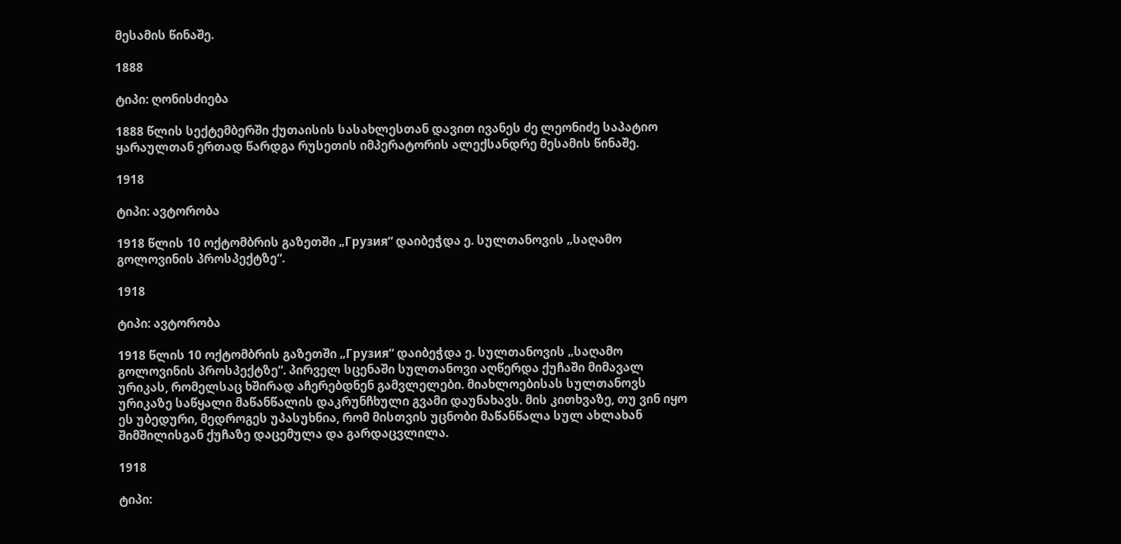მესამის წინაშე.

1888

ტიპი: ღონისძიება

1888 წლის სექტემბერში ქუთაისის სასახლესთან დავით ივანეს ძე ლეონიძე საპატიო ყარაულთან ერთად წარდგა რუსეთის იმპერატორის ალექსანდრე მესამის წინაშე.

1918

ტიპი: ავტორობა

1918 წლის 10 ოქტომბრის გაზეთში „Грузия“ დაიბეჭდა ე. სულთანოვის „საღამო გოლოვინის პროსპექტზე“.

1918

ტიპი: ავტორობა

1918 წლის 10 ოქტომბრის გაზეთში „Грузия“ დაიბეჭდა ე. სულთანოვის „საღამო გოლოვინის პროსპექტზე“. პირველ სცენაში სულთანოვი აღწერდა ქუჩაში მიმავალ ურიკას, რომელსაც ხშირად აჩერებდნენ გამვლელები. მიახლოებისას სულთანოვს ურიკაზე საწყალი მაწანწალის დაკრუნჩხული გვამი დაუნახავს. მის კითხვაზე, თუ ვინ იყო ეს უბედური, მედროგეს უპასუხნია, რომ მისთვის უცნობი მაწანწალა სულ ახლახან შიმშილისგან ქუჩაზე დაცემულა და გარდაცვლილა.

1918

ტიპი: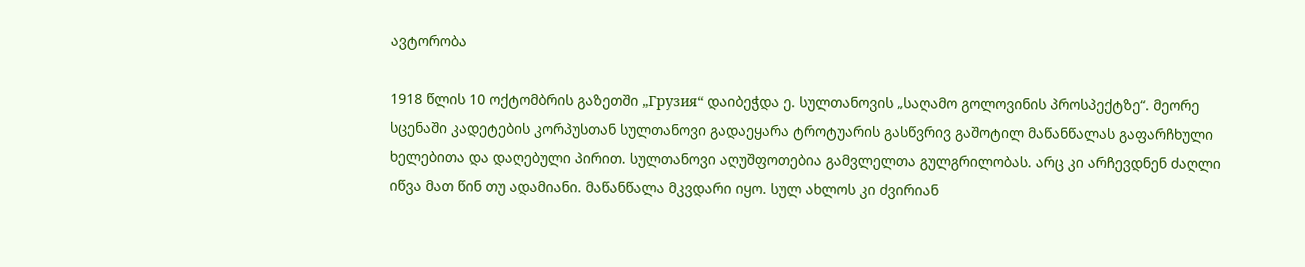ავტორობა

1918 წლის 10 ოქტომბრის გაზეთში „Грузия“ დაიბეჭდა ე. სულთანოვის „საღამო გოლოვინის პროსპექტზე“. მეორე სცენაში კადეტების კორპუსთან სულთანოვი გადაეყარა ტროტუარის გასწვრივ გაშოტილ მაწანწალას გაფარჩხული ხელებითა და დაღებული პირით. სულთანოვი აღუშფოთებია გამვლელთა გულგრილობას. არც კი არჩევდნენ ძაღლი იწვა მათ წინ თუ ადამიანი. მაწანწალა მკვდარი იყო. სულ ახლოს კი ძვირიან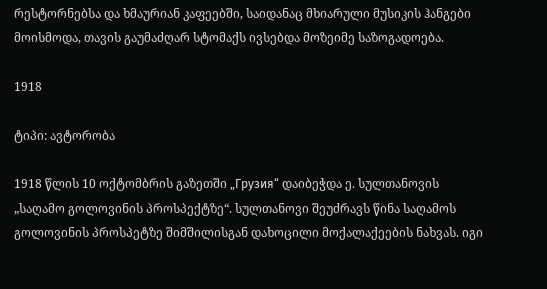რესტორნებსა და ხმაურიან კაფეებში, საიდანაც მხიარული მუსიკის ჰანგები მოისმოდა, თავის გაუმაძღარ სტომაქს ივსებდა მოზეიმე საზოგადოება.

1918

ტიპი: ავტორობა

1918 წლის 10 ოქტომბრის გაზეთში „Грузия“ დაიბეჭდა ე. სულთანოვის „საღამო გოლოვინის პროსპექტზე“. სულთანოვი შეუძრავს წინა საღამოს გოლოვინის პროსპეტზე შიმშილისგან დახოცილი მოქალაქეების ნახვას. იგი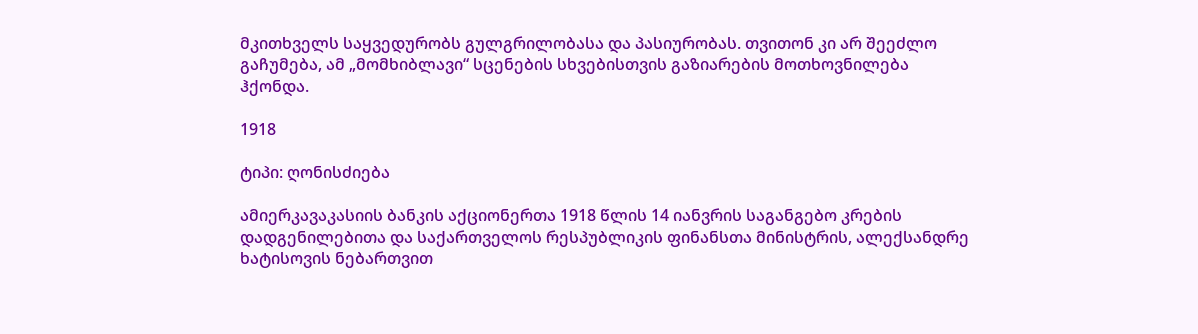მკითხველს საყვედურობს გულგრილობასა და პასიურობას. თვითონ კი არ შეეძლო გაჩუმება, ამ „მომხიბლავი“ სცენების სხვებისთვის გაზიარების მოთხოვნილება ჰქონდა.

1918

ტიპი: ღონისძიება

ამიერკავაკასიის ბანკის აქციონერთა 1918 წლის 14 იანვრის საგანგებო კრების დადგენილებითა და საქართველოს რესპუბლიკის ფინანსთა მინისტრის, ალექსანდრე ხატისოვის ნებართვით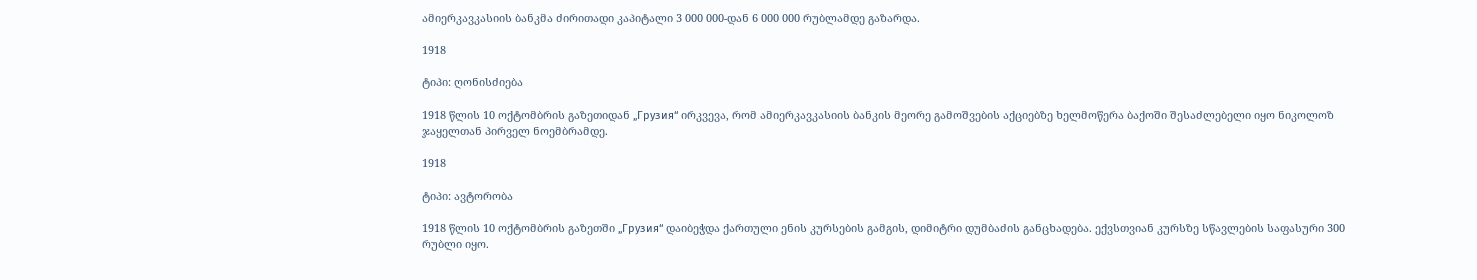ამიერკავკასიის ბანკმა ძირითადი კაპიტალი 3 000 000-დან 6 000 000 რუბლამდე გაზარდა.

1918

ტიპი: ღონისძიება

1918 წლის 10 ოქტომბრის გაზეთიდან „Грузия“ ირკვევა, რომ ამიერკავკასიის ბანკის მეორე გამოშვების აქციებზე ხელმოწერა ბაქოში შესაძლებელი იყო ნიკოლოზ ჯაყელთან პირველ ნოემბრამდე.

1918

ტიპი: ავტორობა

1918 წლის 10 ოქტომბრის გაზეთში „Грузия“ დაიბეჭდა ქართული ენის კურსების გამგის, დიმიტრი დუმბაძის განცხადება. ექვსთვიან კურსზე სწავლების საფასური 300 რუბლი იყო.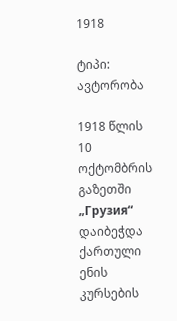1918

ტიპი: ავტორობა

1918 წლის 10 ოქტომბრის გაზეთში „Грузия“ დაიბეჭდა ქართული ენის კურსების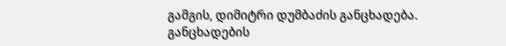გამგის, დიმიტრი დუმბაძის განცხადება. განცხადების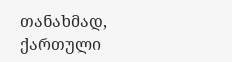თანახმად, ქართული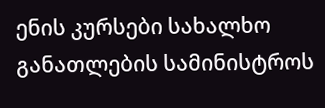ენის კურსები სახალხო განათლების სამინისტროს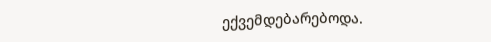ექვემდებარებოდა.